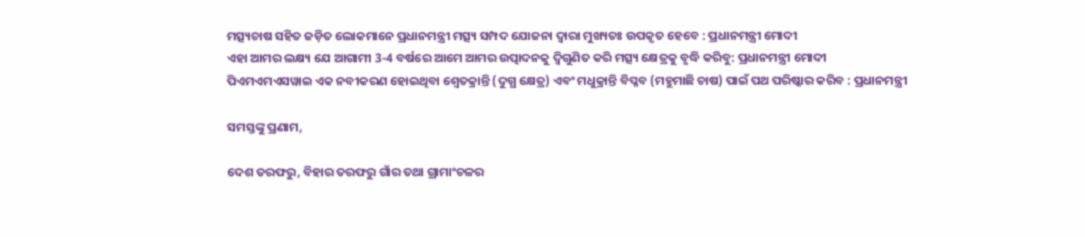ମତ୍ସ୍ୟଚାଷ ସହିତ ଜଡ଼ିତ ଲୋକମାନେ ପ୍ରଧାନମନ୍ତ୍ରୀ ମତ୍ସ୍ୟ ସମ୍ପଦ ଯୋଜନା ଦ୍ୱାରା ମୁଖ୍ୟତଃ ଉପକୃତ ହେବେ : ପ୍ରଧାନମନ୍ତ୍ରୀ ମୋଦୀ
ଏହା ଆମର ଲକ୍ଷ୍ୟ ଯେ ଆଗାମୀ 3-4 ବର୍ଷରେ ଆମେ ଆମର ଉତ୍ପାଦନକୁ ଦ୍ୱିଗୁଣିତ କରି ମତ୍ସ୍ୟ କ୍ଷେତ୍ରକୁ ବୃଦ୍ଧି କରିବୁ: ପ୍ରଧାନମନ୍ତ୍ରୀ ମୋଦୀ
ପିଏମଏମଏସୱାଇ ଏକ ନବୀକରଣ ହୋଇଥିବା ଶ୍ୱେତକ୍ରାନ୍ତି (ଦୁଗ୍ଧ କ୍ଷେତ୍ର) ଏବଂ ମଧୁକ୍ରାନ୍ତି ବିପ୍ଳବ (ମହୁମାଛି ଚାଷ) ପାଇଁ ପଥ ପରିଷ୍କାର କରିବ : ପ୍ରଧାନମନ୍ତ୍ରୀ

ସମସ୍ତଙ୍କୁ ପ୍ରଣାମ,

ଦେଶ ତରଫରୁ, ବିହାର ତରଫରୁ ଗାଁର ତଥା ଗ୍ରାମାଂଚଳର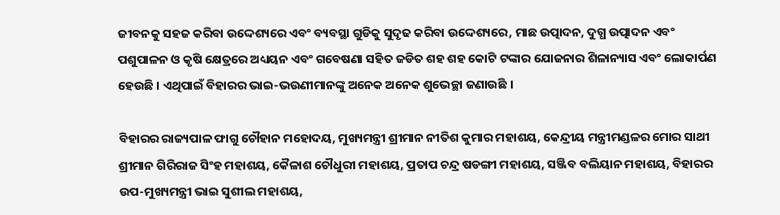ଜୀବନକୁ ସହଜ କରିବା ଉଦ୍ଦେଶ୍ୟରେ ଏବଂ ବ୍ୟବସ୍ଥା ଗୁଡିକୁ ସୁଦୃଢ କରିବା ଉଦ୍ଦେଶ୍ୟରେ, ମାଛ ଉତ୍ପାଦନ, ଦୁଗ୍ଧ ଉତ୍ପାଦନ ଏବଂ ପଶୁପାଳନ ଓ କୃଷି କ୍ଷେତ୍ରରେ ଅଧ୍ୟୟନ ଏବଂ ଗବେଷଣା ସହିତ ଜଡିତ ଶହ ଶହ କୋଟି ଟଙ୍କାର ଯୋଜନାର ଶିଳାନ୍ୟାସ ଏବଂ ଲୋକାର୍ପଣ ହେଉଛି । ଏଥିପାଇଁ ବିହାରର ଭାଇ-ଭଉଣୀମାନଙ୍କୁ ଅନେକ ଅନେକ ଶୁଭେଚ୍ଛା ଜଣାଉଛି ।

ବିହାରର ରାଜ୍ୟପାଳ ଫାଗୁ ଚୌହାନ ମହୋଦୟ, ମୁଖ୍ୟମନ୍ତ୍ରୀ ଶ୍ରୀମାନ ନୀତିଶ କୁମାର ମହାଶୟ, କେନ୍ଦ୍ରୀୟ ମନ୍ତ୍ରୀମଣ୍ଡଳର ମୋର ସାଥୀ ଶ୍ରୀମାନ ଗିରିରାଜ ସିଂହ ମହାଶୟ, କୈଳାଶ ଚୌଧୁରୀ ମହାଶୟ, ପ୍ରତାପ ଚନ୍ଦ୍ର ଷଡଙ୍ଗୀ ମହାଶୟ, ସଞ୍ଜିବ ବଲିୟାନ ମହାଶୟ, ବିହାରର ଉପ-ମୁଖ୍ୟମନ୍ତ୍ରୀ ଭାଇ ସୁଶୀଲ ମହାଶୟ,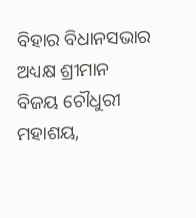ବିହାର ବିଧାନସଭାର ଅଧ୍ୟକ୍ଷ ଶ୍ରୀମାନ ବିଜୟ ଚୌଧୁରୀ ମହାଶୟ,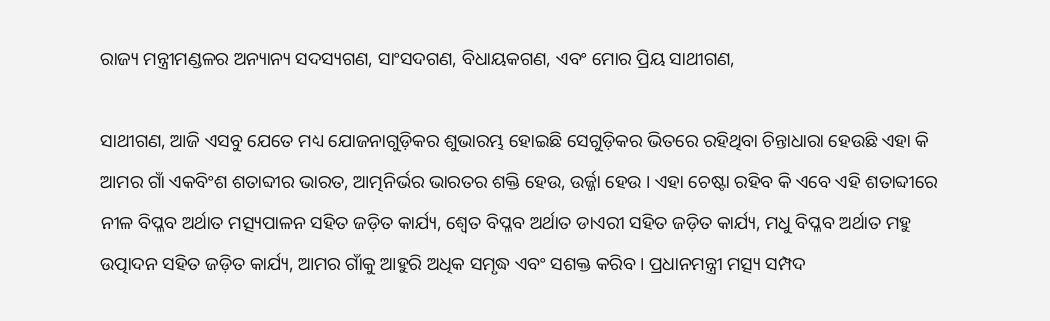ରାଜ୍ୟ ମନ୍ତ୍ରୀମଣ୍ଡଳର ଅନ୍ୟାନ୍ୟ ସଦସ୍ୟଗଣ, ସାଂସଦଗଣ, ବିଧାୟକଗଣ, ଏବଂ ମୋର ପ୍ରିୟ ସାଥୀଗଣ,

ସାଥୀଗଣ, ଆଜି ଏସବୁ ଯେତେ ମଧ୍ୟ ଯୋଜନାଗୁଡ଼ିକର ଶୁଭାରମ୍ଭ ହୋଇଛି ସେଗୁଡ଼ିକର ଭିତରେ ରହିଥିବା ଚିନ୍ତାଧାରା ହେଉଛି ଏହା କି ଆମର ଗାଁ ଏକବିଂଶ ଶତାବ୍ଦୀର ଭାରତ, ଆତ୍ମନିର୍ଭର ଭାରତର ଶକ୍ତି ହେଉ, ଉର୍ଜ୍ଜା ହେଉ । ଏହା ଚେଷ୍ଟା ରହିବ କି ଏବେ ଏହି ଶତାବ୍ଦୀରେ ନୀଳ ବିପ୍ଳବ ଅର୍ଥାତ ମତ୍ସ୍ୟପାଳନ ସହିତ ଜଡ଼ିତ କାର୍ଯ୍ୟ, ଶ୍ୱେତ ବିପ୍ଳବ ଅର୍ଥାତ ଡାଏରୀ ସହିତ ଜଡ଼ିତ କାର୍ଯ୍ୟ, ମଧୁ ବିପ୍ଳବ ଅର୍ଥାତ ମହୁ ଉତ୍ପାଦନ ସହିତ ଜଡ଼ିତ କାର୍ଯ୍ୟ, ଆମର ଗାଁକୁ ଆହୁରି ଅଧିକ ସମୃଦ୍ଧ ଏବଂ ସଶକ୍ତ କରିବ । ପ୍ରଧାନମନ୍ତ୍ରୀ ମତ୍ସ୍ୟ ସମ୍ପଦ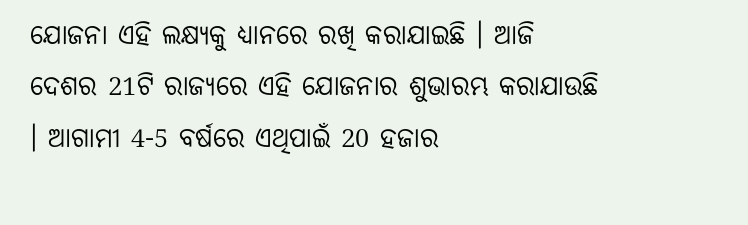ଯୋଜନା ଏହି ଲକ୍ଷ୍ୟକୁ ଧ୍ୟାନରେ ରଖି କରାଯାଇଛି । ଆଜି ଦେଶର 21ଟି ରାଜ୍ୟରେ ଏହି ଯୋଜନାର ଶୁଭାରମ୍ଭ କରାଯାଉଛି । ଆଗାମୀ 4-5 ବର୍ଷରେ ଏଥିପାଇଁ 20 ହଜାର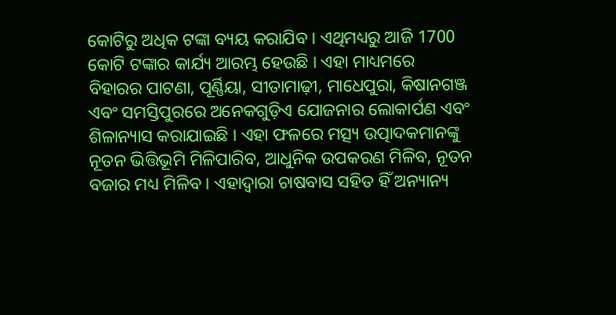କୋଟିରୁ ଅଧିକ ଟଙ୍କା ବ୍ୟୟ କରାଯିବ । ଏଥିମଧ୍ୟରୁ ଆଜି 1700 କୋଟି ଟଙ୍କାର କାର୍ଯ୍ୟ ଆରମ୍ଭ ହେଉଛି । ଏହା ମାଧ୍ୟମରେ ବିହାରର ପାଟଣା, ପୂର୍ଣ୍ଣିୟା, ସୀତାମାଢ଼ୀ, ମାଧେପୁରା, କିଷାନଗଞ୍ଜ ଏବଂ ସମସ୍ତିପୁରରେ ଅନେକଗୁଡ଼ିଏ ଯୋଜନାର ଲୋକାର୍ପଣ ଏବଂ ଶିଳାନ୍ୟାସ କରାଯାଇଛି । ଏହା ଫଳରେ ମତ୍ସ୍ୟ ଉତ୍ପାଦକମାନଙ୍କୁ ନୂତନ ଭିତ୍ତିଭୂମି ମିଳିପାରିବ, ଆଧୁନିକ ଉପକରଣ ମିଳିବ, ନୂତନ ବଜାର ମଧ୍ୟ ମିଳିବ । ଏହାଦ୍ୱାରା ଚାଷବାସ ସହିତ ହିଁ ଅନ୍ୟାନ୍ୟ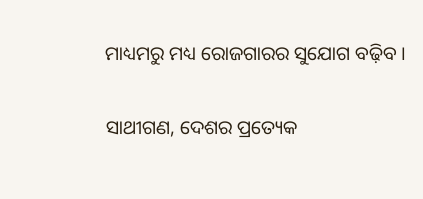ମାଧ୍ୟମରୁ ମଧ୍ୟ ରୋଜଗାରର ସୁଯୋଗ ବଢ଼ିବ ।

ସାଥୀଗଣ, ଦେଶର ପ୍ରତ୍ୟେକ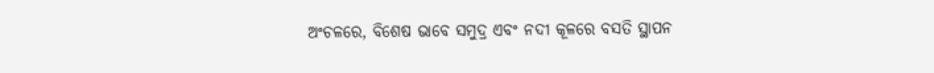ଅଂଚଳରେ, ବିଶେଷ ଭାବେ ସମୁଦ୍ର ଏବଂ ନଦୀ କୂଳରେ ବସତି ସ୍ଥାପନ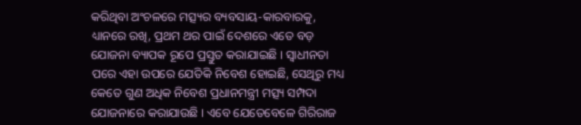କରିଥିବା ଅଂଚଳରେ ମତ୍ସ୍ୟର ବ୍ୟବସାୟ-କାରବାରକୁ, ଧ୍ୟାନରେ ରଖି, ପ୍ରଥମ ଥର ପାଇଁ ଦେଶରେ ଏତେ ବଡ଼ ଯୋଜନା ବ୍ୟାପକ ରୂପେ ପ୍ରସ୍ତୁତ କରାଯାଇଛି । ସ୍ୱାଧୀନତା ପରେ ଏହା ଉପରେ ଯେତିକି ନିବେଶ ହୋଇଛି, ସେଥିରୁ ମଧ୍ୟ କେତେ ଗୁଣ ଅଧିକ ନିବେଶ ପ୍ରଧାନମନ୍ତ୍ରୀ ମତ୍ସ୍ୟ ସମ୍ପଦା ଯୋଜନାରେ କରାଯାଉଛି । ଏବେ ଯେତେବେଳେ ଗିରିରାଜ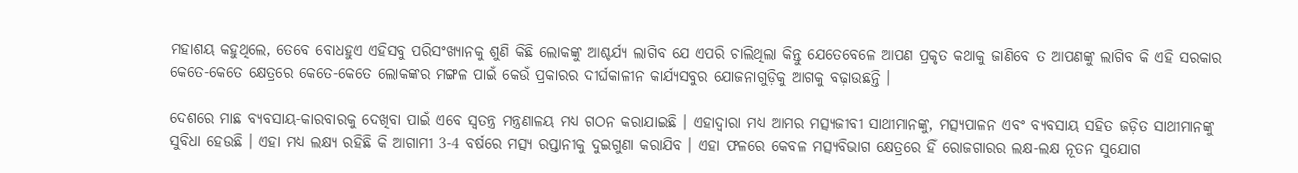ମହାଶୟ କହୁଥିଲେ, ତେବେ ବୋଧହୁଏ ଏହିସବୁ ପରିସଂଖ୍ୟାନକୁ ଶୁଣି କିଛି ଲୋକଙ୍କୁ ଆଶ୍ଚର୍ଯ୍ୟ ଲାଗିବ ଯେ ଏପରି ଚାଲିଥିଲା କିନ୍ତୁ ଯେତେବେଳେ ଆପଣ ପ୍ରକୃତ କଥାକୁ ଜାଣିବେ ତ ଆପଣଙ୍କୁ ଲାଗିବ କି ଏହି ସରକାର କେତେ-କେତେ କ୍ଷେତ୍ରରେ କେତେ-କେତେ ଲୋକଙ୍କର ମଙ୍ଗଳ ପାଇଁ କେଉଁ ପ୍ରକାରର ଦୀର୍ଘକାଳୀନ କାର୍ଯ୍ୟସବୁର ଯୋଜନାଗୁଡ଼ିକୁ ଆଗକୁ ବଢ଼ାଉଛନ୍ତି ।

ଦେଶରେ ମାଛ ବ୍ୟବସାୟ-କାରବାରକୁ ଦେଖିବା ପାଇଁ ଏବେ ସ୍ୱତନ୍ତ୍ର ମନ୍ତ୍ରଣାଳୟ ମଧ୍ୟ ଗଠନ କରାଯାଇଛି । ଏହାଦ୍ୱାରା ମଧ୍ୟ ଆମର ମତ୍ସ୍ୟଜୀବୀ ସାଥୀମାନଙ୍କୁ, ମତ୍ସ୍ୟପାଳନ ଏବଂ ବ୍ୟବସାୟ ସହିତ ଜଡ଼ିତ ସାଥୀମାନଙ୍କୁ ସୁବିଧା ହେଉଛି । ଏହା ମଧ୍ୟ ଲକ୍ଷ୍ୟ ରହିଛି କି ଆଗାମୀ 3-4 ବର୍ଷରେ ମତ୍ସ୍ୟ ରପ୍ତାନୀକୁ ଦୁଇଗୁଣା କରାଯିବ । ଏହା ଫଳରେ କେବଳ ମତ୍ସ୍ୟବିଭାଗ କ୍ଷେତ୍ରରେ ହିଁ ରୋଜଗାରର ଲକ୍ଷ-ଲକ୍ଷ ନୂତନ ସୁଯୋଗ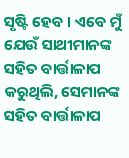ସୃଷ୍ଟି ହେବ । ଏବେ ମୁଁ ଯେଉଁ ସାଥୀମାନଙ୍କ ସହିତ ବାର୍ତ୍ତାଳାପ କରୁଥିଲି, ସେମାନଙ୍କ ସହିତ ବାର୍ତ୍ତାଳାପ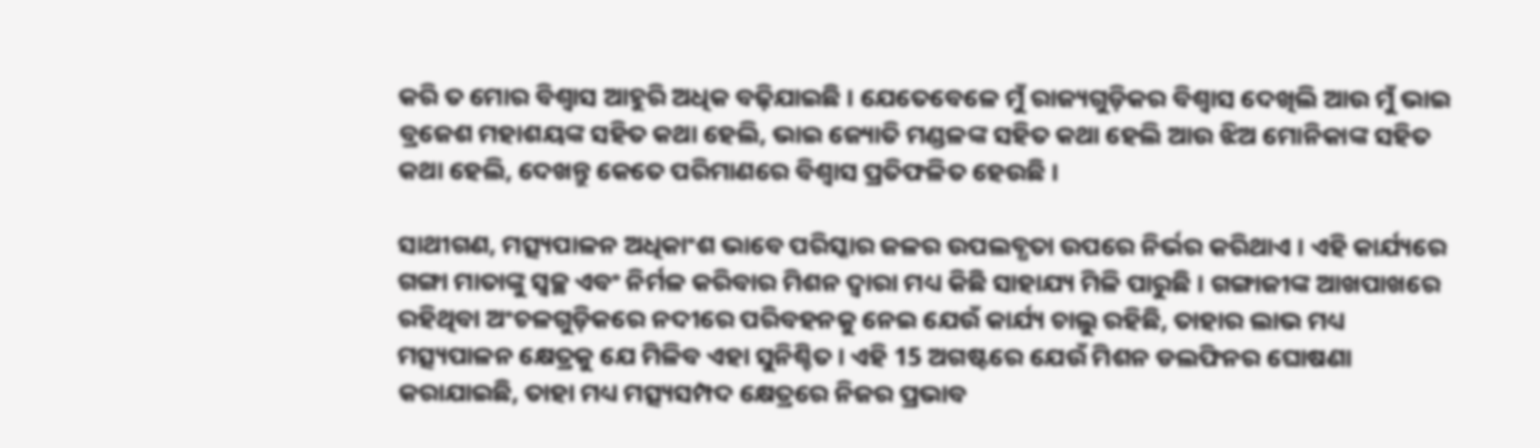କରି ତ ମୋର ବିଶ୍ୱାସ ଆହୁରି ଅଧିକ ବଢ଼ିଯାଇଛି । ଯେତେବେଳେ ମୁଁ ରାଜ୍ୟଗୁଡ଼ିକର ବିଶ୍ୱାସ ଦେଖିଲି ଆଉ ମୁଁ ଭାଇ ବ୍ରଜେଶ ମହାଶୟଙ୍କ ସହିତ କଥା ହେଲି, ଭାଇ ଜ୍ୟୋତି ମଣ୍ଡଳଙ୍କ ସହିତ କଥା ହେଲି ଆଉ ଝିଅ ମୋନିକାଙ୍କ ସହିତ କଥା ହେଲି, ଦେଖନ୍ତୁ କେତେ ପରିମାଣରେ ବିଶ୍ୱାସ ପ୍ରତିଫଳିତ ହେଉଛି ।

ସାଥୀଗଣ, ମତ୍ସ୍ୟପାଳନ ଅଧିକାଂଶ ଭାବେ ପରିସ୍କାର ଜଳର ଉପଲବ୍ଧତା ଉପରେ ନିର୍ଭର କରିଥାଏ । ଏହି କାର୍ଯ୍ୟରେ ଗଙ୍ଗା ମାତାଙ୍କୁ ସ୍ୱଚ୍ଛ ଏବଂ ନିର୍ମଳ କରିବାର ମିଶନ ଦ୍ୱାରା ମଧ୍ୟ କିଛି ସାହାଯ୍ୟ ମିଳି ପାରୁଛି । ଗଙ୍ଗାଜୀଙ୍କ ଆଖପାଖରେ ରହିଥିବା ଅଂଚଳଗୁଡ଼ିକରେ ନଦୀରେ ପରିବହନକୁ ନେଇ ଯେଉଁ କାର୍ଯ୍ୟ ଚାଲୁ ରହିଛି, ତାହାର ଲାଭ ମଧ୍ୟ ମତ୍ସ୍ୟପାଳନ କ୍ଷେତ୍ରକୁ ଯେ ମିଳିବ ଏହା ସୁନିଶ୍ଚିତ । ଏହି 15 ଅଗଷ୍ଟରେ ଯେଉଁ ମିଶନ ଡଲଫିନର ଘୋଷଣା କରାଯାଇଛି, ତାହା ମଧ୍ୟ ମତ୍ସ୍ୟସମ୍ପଦ କ୍ଷେତ୍ରରେ ନିଜର ପ୍ରଭାବ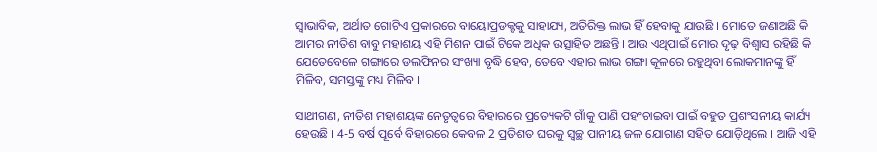ସ୍ୱାଭାବିକ, ଅର୍ଥାତ ଗୋଟିଏ ପ୍ରକାରରେ ବାୟୋପ୍ରଡକ୍ଟକୁ ସାହାଯ୍ୟ, ଅତିରିକ୍ତ ଲାଭ ହିଁ ହେବାକୁ ଯାଉଛି । ମୋତେ ଜଣାଅଛି କି ଆମର ନୀତିଶ ବାବୁ ମହାଶୟ ଏହି ମିଶନ ପାଇଁ ଟିକେ ଅଧିକ ଉତ୍ସାହିତ ଅଛନ୍ତି । ଆଉ ଏଥିପାଇଁ ମୋର ଦୃଢ଼ ବିଶ୍ୱାସ ରହିଛି କି ଯେତେବେଳେ ଗଙ୍ଗାରେ ଡଲଫିନର ସଂଖ୍ୟା ବୃଦ୍ଧି ହେବ, ତେବେ ଏହାର ଲାଭ ଗଙ୍ଗା କୂଳରେ ରହୁଥିବା ଲୋକମାନଙ୍କୁ ହିଁ ମିଳିବ, ସମସ୍ତଙ୍କୁ ମଧ୍ୟ ମିଳିବ ।

ସାଥୀଗଣ, ନୀତିଶ ମହାଶୟଙ୍କ ନେତୃତ୍ୱରେ ବିହାରରେ ପ୍ରତ୍ୟେକଟି ଗାଁକୁ ପାଣି ପହଂଚାଇବା ପାଇଁ ବହୁତ ପ୍ରଶଂସନୀୟ କାର୍ଯ୍ୟ ହେଉଛି । 4-5 ବର୍ଷ ପୂର୍ବେ ବିହାରରେ କେବଳ 2 ପ୍ରତିଶତ ଘରକୁ ସ୍ୱଚ୍ଛ ପାନୀୟ ଜଳ ଯୋଗାଣ ସହିତ ଯୋଡ଼ିଥିଲେ । ଆଜି ଏହି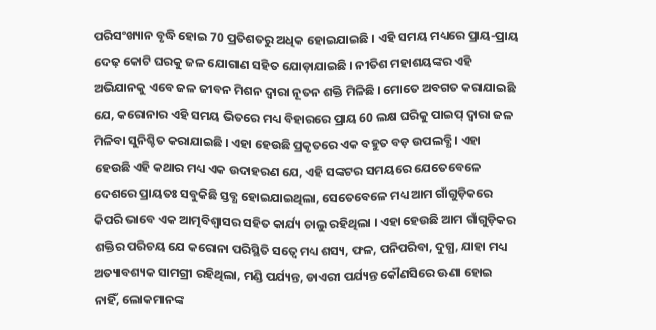ପରିସଂଖ୍ୟାନ ବୃଦ୍ଧି ହୋଇ 70 ପ୍ରତିଶତରୁ ଅଧିକ ହୋଇଯାଇଛି । ଏହି ସମୟ ମଧ୍ୟରେ ପ୍ରାୟ-ପ୍ରାୟ ଦେଢ଼ କୋଟି ଘରକୁ ଜଳ ଯୋଗାଣ ସହିତ ଯୋଡ଼ାଯାଇଛି । ନୀତିଶ ମହାଶୟଙ୍କର ଏହି ଅଭିଯାନକୁ ଏବେ ଜଳ ଜୀବନ ମିଶନ ଦ୍ୱାରା ନୂତନ ଶକ୍ତି ମିଳିଛି । ମୋତେ ଅବଗତ କରାଯାଇଛି ଯେ, କରୋନାର ଏହି ସମୟ ଭିତରେ ମଧ୍ୟ ବିହାରରେ ପ୍ରାୟ 60 ଲକ୍ଷ ଘରିକୁ ପାଇପ୍ ଦ୍ୱାରା ଜଳ ମିଳିବା ସୁନିଶ୍ଚିତ କରାଯାଇଛି । ଏହା ହେଉଛି ପ୍ରକୃତରେ ଏକ ବହୁତ ବଡ଼ ଉପଲବ୍ଧି । ଏହା ହେଉଛି ଏହି କଥାର ମଧ୍ୟ ଏକ ଉଦାହରଣ ଯେ, ଏହି ସଙ୍କଟର ସମୟରେ ଯେତେବେଳେ ଦେଶରେ ପ୍ରାୟତଃ ସବୁକିଛି ସ୍ତବ୍ଧ ହୋଇଯାଇଥିଲା, ସେତେବେଳେ ମଧ୍ୟ ଆମ ଗାଁଗୁଡ଼ିକରେ କିପରି ଭାବେ ଏକ ଆତ୍ମବିଶ୍ୱାସର ସହିତ କାର୍ଯ୍ୟ ଚାଲୁ ରହିଥିଲା । ଏହା ହେଉଛି ଆମ ଗାଁଗୁଡ଼ିକର ଶକ୍ତିର ପରିଚୟ ଯେ କରୋନା ପରିସ୍ଥିତି ସତ୍ୱେ ମଧ୍ୟ ଶସ୍ୟ, ଫଳ, ପନିପରିବା, ଦୁଗ୍ଧ, ଯାହା ମଧ୍ୟ ଅତ୍ୟାବଶ୍ୟକ ସାମଗ୍ରୀ ରହିଥିଲା, ମଣ୍ଡି ପର୍ଯ୍ୟନ୍ତ, ଡାଏରୀ ପର୍ଯ୍ୟନ୍ତ କୌଣସିରେ ଊଣା ହୋଇ ନାହିଁ, ଲୋକମାନଙ୍କ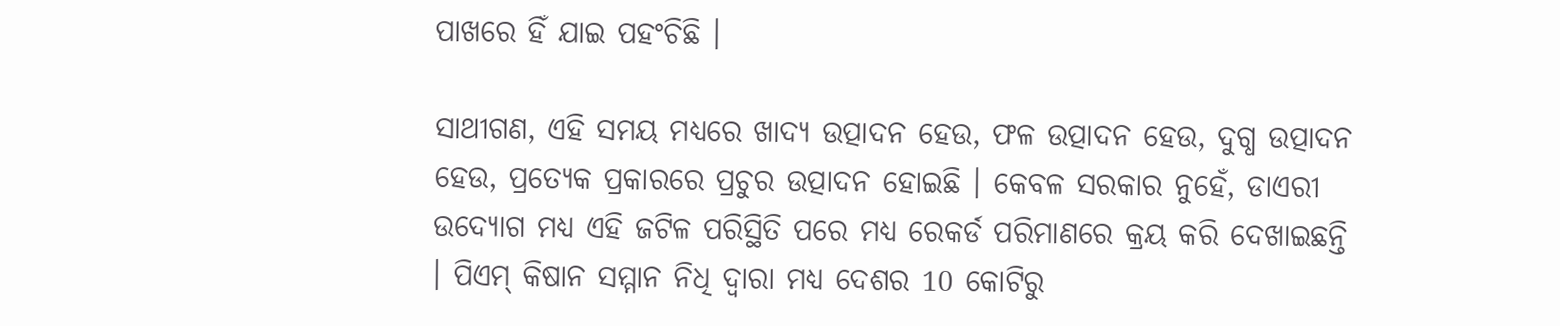ପାଖରେ ହିଁ ଯାଇ ପହଂଚିଛି ।

ସାଥୀଗଣ, ଏହି ସମୟ ମଧ୍ୟରେ ଖାଦ୍ୟ ଉତ୍ପାଦନ ହେଉ, ଫଳ ଉତ୍ପାଦନ ହେଉ, ଦୁଗ୍ଧ ଉତ୍ପାଦନ ହେଉ, ପ୍ରତ୍ୟେକ ପ୍ରକାରରେ ପ୍ରଚୁର ଉତ୍ପାଦନ ହୋଇଛି । କେବଳ ସରକାର ନୁହେଁ, ଡାଏରୀ ଉଦ୍ୟୋଗ ମଧ୍ୟ ଏହି ଜଟିଳ ପରିସ୍ଥିତି ପରେ ମଧ୍ୟ ରେକର୍ଡ ପରିମାଣରେ କ୍ରୟ କରି ଦେଖାଇଛନ୍ତି । ପିଏମ୍ କିଷାନ ସମ୍ମାନ ନିଧି ଦ୍ୱାରା ମଧ୍ୟ ଦେଶର 10 କୋଟିରୁ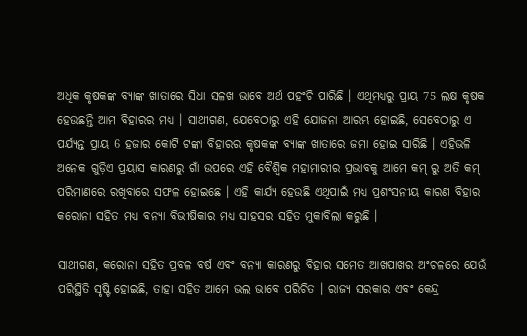ଅଧିକ କୃଷକଙ୍କ ବ୍ୟାଙ୍କ ଖାତାରେ ସିଧା ସଳଖ ଭାବେ ଅର୍ଥ ପହଂଚି ପାରିଛି । ଏଥିମଧ୍ୟରୁ ପ୍ରାୟ 75 ଲକ୍ଷ କୃଷକ ହେଉଛନ୍ତି ଆମ ବିହାରର ମଧ୍ୟ । ସାଥୀଗଣ, ଯେବେଠାରୁ ଏହି ଯୋଜନା ଆରମ୍ଭ ହୋଇଛି, ସେବେଠାରୁ ଏ ପର୍ଯ୍ୟନ୍ତ ପ୍ରାୟ 6 ହଜାର କୋଟି ଟଙ୍କା ବିହାରର କୃଷକଙ୍କ ବ୍ୟାଙ୍କ ଖାତାରେ ଜମା ହୋଇ ସାରିଛି । ଏହିଭଳି ଅନେକ ଗୁଡ଼ିଏ ପ୍ରୟାସ କାରଣରୁ ଗାଁ ଉପରେ ଏହି ବୈଶ୍ୱିକ ମହାମାରୀର ପ୍ରଭାବକୁ ଆମେ କମ୍ ରୁ ଅତି କମ୍ ପରିମାଣରେ ରଖିବାରେ ସଫଳ ହୋଇଛେ । ଏହି କାର୍ଯ୍ୟ ହେଉଛି ଏଥିପାଇଁ ମଧ୍ୟ ପ୍ରଶଂସନୀୟ କାରଣ ବିହାର କରୋନା ସହିତ ମଧ୍ୟ ବନ୍ୟା ବିଭୀଷିକାର ମଧ୍ୟ ସାହସର ସହିତ ମୁକାବିଲା କରୁଛି ।

ସାଥୀଗଣ, କରୋନା ସହିତ ପ୍ରବଳ ବର୍ଷ ଏବଂ ବନ୍ୟା କାରଣରୁ ବିହାର ସମେତ ଆଖପାଖର ଅଂଚଳରେ ଯେଉଁ ପରିସ୍ଥିତି ସୃଷ୍ଟି ହୋଇଛି, ତାହା ସହିତ ଆମେ ଭଲ ଭାବେ ପରିଚିତ । ରାଜ୍ୟ ସରକାର ଏବଂ କେନ୍ଦ୍ର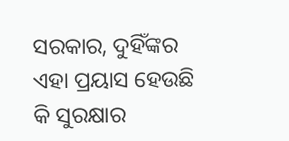ସରକାର, ଦୁହିଁଙ୍କର ଏହା ପ୍ରୟାସ ହେଉଛି କି ସୁରକ୍ଷାର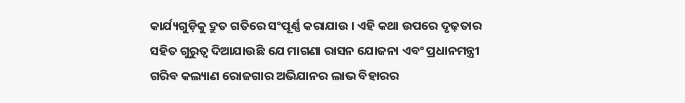କାର୍ଯ୍ୟଗୁଡ଼ିକୁ ଦ୍ରୁତ ଗତିରେ ସଂପୂର୍ଣ୍ଣ କରାଯାଉ । ଏହି କଥା ଉପରେ ଦୃଢ଼ତାର ସହିତ ଗୁରୁତ୍ୱ ଦିଆଯାଉଛି ଯେ ମାଗଣା ରାସନ ଯୋଜନା ଏବଂ ପ୍ରଧାନମନ୍ତ୍ରୀ ଗରିବ କଲ୍ୟାଣ ରୋଜଗାର ଅଭିଯାନର ଲାଭ ବିହାରର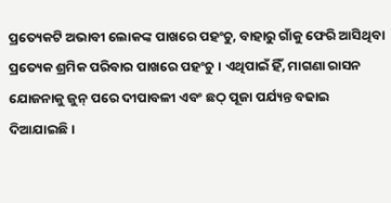ପ୍ରତ୍ୟେକଟି ଅଭାବୀ ଲୋକଙ୍କ ପାଖରେ ପହଂଚୁ, ବାହାରୁ ଗାଁକୁ ଫେରି ଆସିଥିବା ପ୍ରତ୍ୟେକ ଶ୍ରମିକ ପରିବାର ପାଖରେ ପହଂଚୁ । ଏଥିପାଇଁ ହିଁ, ମାଗଣା ରାସନ ଯୋଜନାକୁ ଜୁନ୍ ପରେ ଦୀପାବଳୀ ଏବଂ ଛଠ୍ ପୂଜା ପର୍ଯ୍ୟନ୍ତ ବଢାଇ ଦିଆଯାଇଛି ।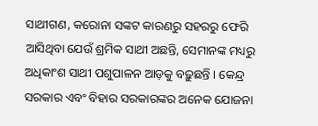ସାଥୀଗଣ, କରୋନା ସଙ୍କଟ କାରଣରୁ ସହରରୁ ଫେରି ଆସିଥିବା ଯେଉଁ ଶ୍ରମିକ ସାଥୀ ଅଛନ୍ତି, ସେମାନଙ୍କ ମଧ୍ୟରୁ ଅଧିକାଂଶ ସାଥୀ ପଶୁପାଳନ ଆଡ଼କୁ ବଢ଼ୁଛନ୍ତି । କେନ୍ଦ୍ର ସରକାର ଏବଂ ବିହାର ସରକାରଙ୍କର ଅନେକ ଯୋଜନା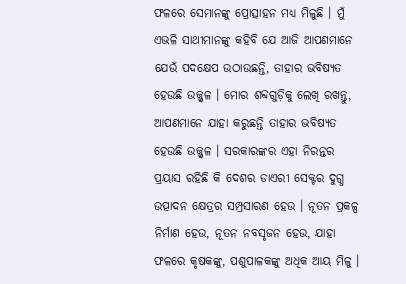ଫଳରେ ସେମାନଙ୍କୁ ପ୍ରୋତ୍ସାହନ ମଧ୍ୟ ମିଳୁଛି । ମୁଁ ଏଭଳି ସାଥୀମାନଙ୍କୁ କହିବି ଯେ ଆଜି ଆପଣମାନେ ଯେଉଁ ପଦକ୍ଷେପ ଉଠାଉଛନ୍ତି, ତାହାର ଭବିଷ୍ୟତ ହେଉଛି ଉଜ୍ଜ୍ୱଳ । ମୋର ଶବ୍ଦଗୁଡ଼ିକୁ ଲେଖି ରଖନ୍ତୁ, ଆପଣମାନେ ଯାହା କରୁଛନ୍ତି ତାହାର ଭବିଷ୍ୟତ ହେଉଛି ଉଜ୍ଜ୍ୱଳ । ସରକାରଙ୍କର ଏହା ନିରନ୍ତର ପ୍ରୟାସ ରହିଛି କି ଦେଶର ଡାଏରୀ ସେକ୍ଟର ଦୁଗ୍ଧ ଉତ୍ପାଦନ କ୍ଷେତ୍ରର ସମ୍ପ୍ରସାରଣ ହେଉ । ନୂତନ ପ୍ରକଳ୍ପ ନିର୍ମାଣ ହେଉ, ନୂତନ ନବସୃଜନ ହେଉ, ଯାହା ଫଳରେ କୃଷକଙ୍କୁ, ପଶୁପାଳକଙ୍କୁ ଅଧିକ ଆୟ ମିଳୁ ।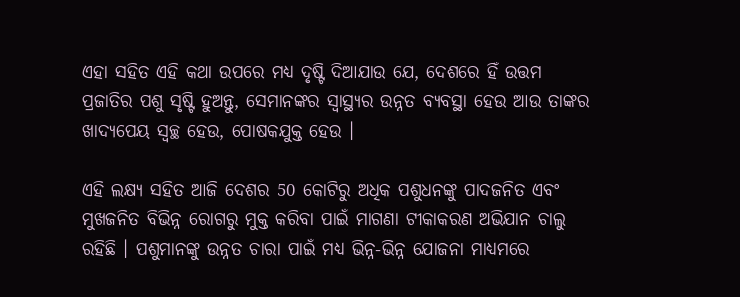ଏହା ସହିତ ଏହି କଥା ଉପରେ ମଧ୍ୟ ଦୃଷ୍ଟି ଦିଆଯାଉ ଯେ, ଦେଶରେ ହିଁ ଉତ୍ତମ ପ୍ରଜାତିର ପଶୁ ସୃଷ୍ଟି ହୁଅନ୍ତୁ, ସେମାନଙ୍କର ସ୍ୱାସ୍ଥ୍ୟର ଉନ୍ନତ ବ୍ୟବସ୍ଥା ହେଉ ଆଉ ତାଙ୍କର ଖାଦ୍ୟପେୟ ସ୍ୱଚ୍ଛ ହେଉ, ପୋଷକଯୁକ୍ତ ହେଉ ।

ଏହି ଲକ୍ଷ୍ୟ ସହିତ ଆଜି ଦେଶର 50 କୋଟିରୁ ଅଧିକ ପଶୁଧନଙ୍କୁ ପାଦଜନିତ ଏବଂ ମୁଖଜନିତ ବିଭିନ୍ନ ରୋଗରୁ ମୁକ୍ତ କରିବା ପାଇଁ ମାଗଣା ଟୀକାକରଣ ଅଭିଯାନ ଚାଲୁ ରହିଛି । ପଶୁମାନଙ୍କୁ ଉନ୍ନତ ଚାରା ପାଇଁ ମଧ୍ୟ ଭିନ୍ନ-ଭିନ୍ନ ଯୋଜନା ମାଧ୍ୟମରେ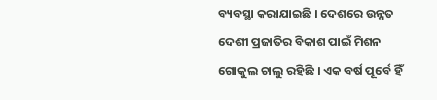ବ୍ୟବସ୍ଥା କରାଯାଇଛି । ଦେଶରେ ଉନ୍ନତ ଦେଶୀ ପ୍ରଜାତିର ବିକାଶ ପାଇଁ ମିଶନ ଗୋକୁଲ ଚାଲୁ ରହିଛି । ଏକ ବର୍ଷ ପୂର୍ବେ ହିଁ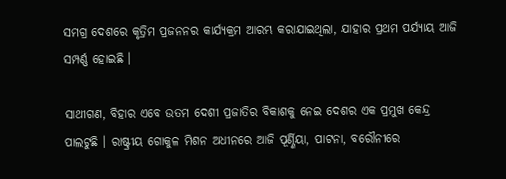ସମଗ୍ର ଦେଶରେ କୃତ୍ରିମ ପ୍ରଜନନର କାର୍ଯ୍ୟକ୍ରମ ଆରମ୍ଭ କରାଯାଇଥିଲା, ଯାହାର ପ୍ରଥମ ପର୍ଯ୍ୟାୟ ଆଜି ସମ୍ପର୍ଣ୍ଣ ହୋଇଛି ।

ସାଥୀଗଣ, ବିହାର ଏବେ ଉତମ ଦେଶୀ ପ୍ରଜାତିର ବିକାଶକୁ ନେଇ ଦେଶର ଏକ ପ୍ରମୁଖ କେନ୍ଦ୍ର ପାଲଟୁଛି । ରାଷ୍ଟ୍ରୀୟ ଗୋକୁଳ ମିଶନ ଅଧୀନରେ ଆଜି ପୂର୍ଣ୍ଣିୟା, ପାଟନା, ବରୌନୀରେ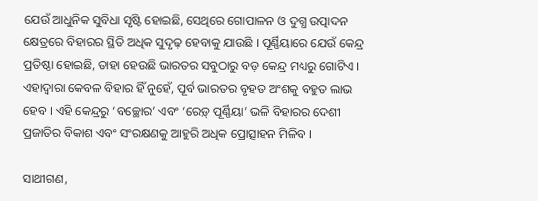ଯେଉଁ ଆଧୁନିକ ସୁବିଧା ସୃଷ୍ଟି ହୋଇଛି, ସେଥିରେ ଗୋପାଳନ ଓ ଦୁଗ୍ଧ ଉତ୍ପାଦନ କ୍ଷେତ୍ରରେ ବିହାରର ସ୍ଥିତି ଅଧିକ ସୁଦୃଢ଼ ହେବାକୁ ଯାଉଛି । ପୂର୍ଣ୍ଣିୟାରେ ଯେଉଁ କେନ୍ଦ୍ର ପ୍ରତିଷ୍ଠା ହୋଇଛି, ତାହା ହେଉଛି ଭାରତର ସବୁଠାରୁ ବଡ଼ କେନ୍ଦ୍ର ମଧ୍ୟରୁ ଗୋଟିଏ । ଏହାଦ୍ୱାରା କେବଳ ବିହାର ହିଁ ନୁହେଁ, ପୂର୍ବ ଭାରତର ବୃହତ ଅଂଶକୁ ବହୁତ ଲାଭ ହେବ । ଏହି କେନ୍ଦ୍ରରୁ ‘ବଚ୍ଛୋର’ ଏବଂ ‘ରେଡ଼୍ ପୂର୍ଣ୍ଣିୟା’ ଭଳି ବିହାରର ଦେଶୀ ପ୍ରଜାତିର ବିକାଶ ଏବଂ ସଂରକ୍ଷଣକୁ ଆହୁରି ଅଧିକ ପ୍ରୋତ୍ସାହନ ମିଳିବ ।

ସାଥୀଗଣ,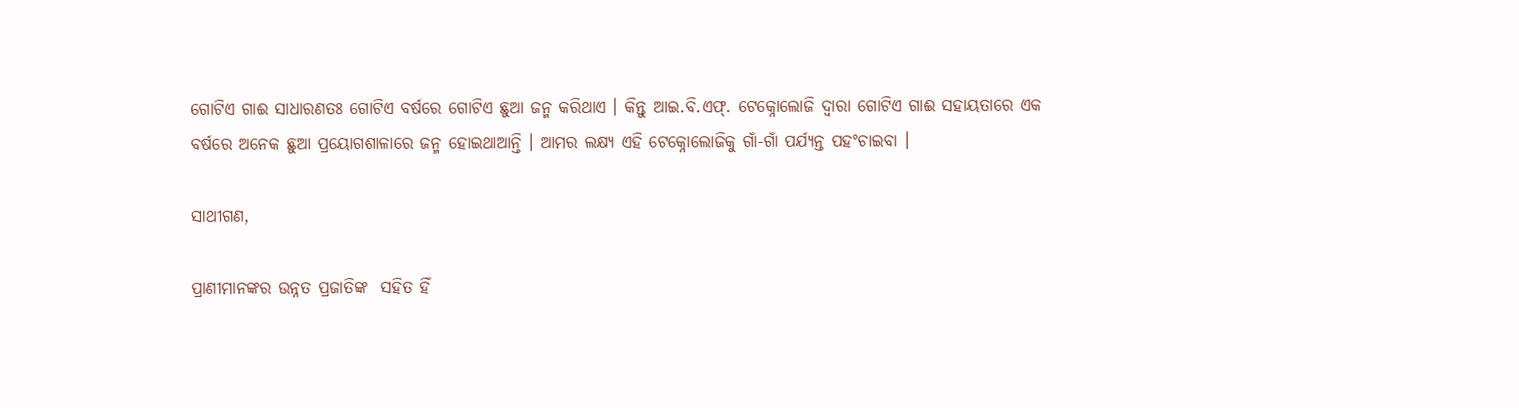ଗୋଟିଏ ଗାଈ ସାଧାରଣତଃ ଗୋଟିଏ ବର୍ଷରେ ଗୋଟିଏ ଛୁଆ ଜନ୍ମ କରିଥାଏ । କିନ୍ତୁ ଆଇ.ବି.ଏଫ୍. ଟେକ୍ନୋଲୋଜି ଦ୍ୱାରା ଗୋଟିଏ ଗାଈ ସହାୟତାରେ ଏକ ବର୍ଷରେ ଅନେକ ଛୁଆ ପ୍ରୟୋଗଶାଳାରେ ଜନ୍ମ ହୋଇଥାଆନ୍ତି । ଆମର ଲକ୍ଷ୍ୟ ଏହି ଟେକ୍ନୋଲୋଜିକୁ ଗାଁ-ଗାଁ ପର୍ଯ୍ୟନ୍ତ ପହଂଚାଇବା ।

ସାଥୀଗଣ,

ପ୍ରାଣୀମାନଙ୍କର ଉନ୍ନତ ପ୍ରଜାତିଙ୍କ  ସହିତ ହିଁ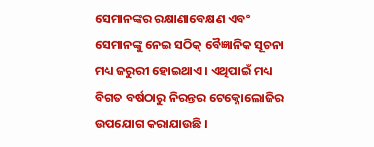ସେମାନଙ୍କର ରକ୍ଷାଣାବେକ୍ଷଣ ଏବଂ ସେମାନଙ୍କୁ ନେଇ ସଠିକ୍ ବୈଜ୍ଞାନିକ ସୂଚନା ମଧ୍ୟ ଜରୁରୀ ହୋଇଥାଏ । ଏଥିପାଇଁ ମଧ୍ୟ ବିଗତ ବର୍ଷଠାରୁ ନିରନ୍ତର ଟେକ୍ନୋଲୋଜିର ଉପଯୋଗ କରାଯାଉଛି ।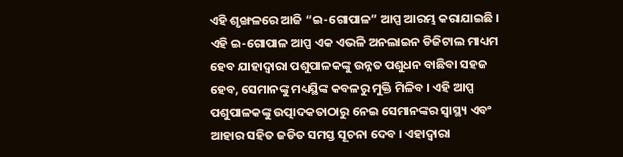ଏହି ଶୃଙ୍ଖଳରେ ଆଜି “ଇ-ଗୋପାଳ” ଆପ୍ପ ଆରମ୍ଭ କରାଯାଇଛି । ଏହି ଇ-ଗୋପାଳ ଆପ୍ପ ଏକ ଏଭଳି ଅନଲାଇନ ଡିଜିଟାଲ ମାଧ୍ୟମ ହେବ ଯାହାଦ୍ୱାରା ପଶୁପାଳକଙ୍କୁ ଉନ୍ନତ ପଶୁଧନ ବାଛିବା ସହଜ ହେବ, ସେମାନଙ୍କୁ ମଧ୍ୟସ୍ଥିଙ୍କ କବଳରୁ ମୁକ୍ତି ମିଳିବ । ଏହି ଆପ୍ପ ପଶୁପାଳକଙ୍କୁ ଉତ୍ପାଦକତାଠାରୁ ନେଇ ସେମାନଙ୍କର ସ୍ୱାସ୍ଥ୍ୟ ଏବଂ ଆହାର ସହିତ ଜଡିତ ସମସ୍ତ ସୂଚନା ଦେବ । ଏହାଦ୍ୱାରା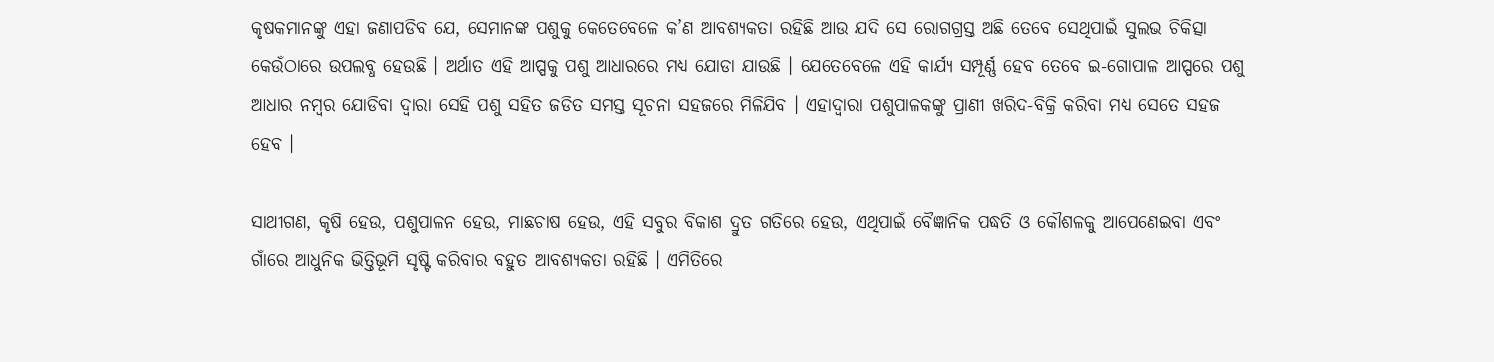କୃଷକମାନଙ୍କୁ ଏହା ଜଣାପଡିବ ଯେ, ସେମାନଙ୍କ ପଶୁକୁ କେତେବେଳେ କ’ଣ ଆବଶ୍ୟକତା ରହିଛି ଆଉ ଯଦି ସେ ରୋଗଗ୍ରସ୍ତ ଅଛି ତେବେ ସେଥିପାଇଁ ସୁଲଭ ଚିକିତ୍ସା କେଉଁଠାରେ ଉପଲବ୍ଧ ହେଉଛି । ଅର୍ଥାତ ଏହି ଆପ୍ପକୁ ପଶୁ ଆଧାରରେ ମଧ୍ୟ ଯୋଡା ଯାଉଛି । ଯେତେବେଳେ ଏହି କାର୍ଯ୍ୟ ସମ୍ପୂର୍ଣ୍ଣ ହେବ ତେବେ ଇ-ଗୋପାଳ ଆପ୍ପରେ ପଶୁ ଆଧାର ନମ୍ବର ଯୋଡିବା ଦ୍ୱାରା ସେହି ପଶୁ ସହିତ ଜଡିତ ସମସ୍ତ ସୂଚନା ସହଜରେ ମିଳିଯିବ । ଏହାଦ୍ୱାରା ପଶୁପାଳକଙ୍କୁ ପ୍ରାଣୀ ଖରିଦ-ବିକ୍ରି କରିବା ମଧ୍ୟ ସେତେ ସହଜ ହେବ ।

ସାଥୀଗଣ, କୃଷି ହେଉ, ପଶୁପାଳନ ହେଉ, ମାଛଚାଷ ହେଉ, ଏହି ସବୁର ବିକାଶ ଦ୍ରୁତ ଗତିରେ ହେଉ, ଏଥିପାଇଁ ବୈଜ୍ଞାନିକ ପଦ୍ଧତି ଓ କୌଶଳକୁ ଆପେଣେଇବା ଏବଂ ଗାଁରେ ଆଧୁନିକ ଭିତ୍ତିଭୂମି ସୃଷ୍ଟି କରିବାର ବହୁତ ଆବଶ୍ୟକତା ରହିଛି । ଏମିତିରେ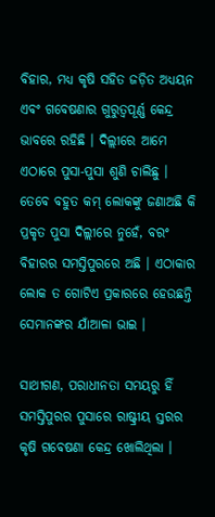ବିହାର, ମଧ୍ୟ କୃଷି ସହିତ ଜଡ଼ିତ ଅଧ୍ୟୟନ ଏବଂ ଗବେଷଣାର ଗୁରୁତ୍ୱପୂର୍ଣ୍ଣ କେନ୍ଦ୍ର ଭାବରେ ରହିଛି । ଦିଲ୍ଲୀରେ ଆମେ ଏଠାରେ ପୁସା-ପୁସା ଶୁଣି ଚାଲିଛୁ । ତେବେ ବହୁତ କମ୍ ଲୋକଙ୍କୁ ଜଣାଅଛି କି ପ୍ରକୃତ ପୁସା ଦିଲ୍ଲୀରେ ନୁହେଁ, ବରଂ ବିହାରର ସମସ୍ତିପୁରରେ ଅଛି । ଏଠାକାର ଲୋକ ତ ଗୋଟିଏ ପ୍ରକାରରେ ହେଉଛନ୍ତି ସେମାନଙ୍କର ଯାଁଆଳା ଭାଇ ।

ସାଥୀଗଣ, ପରାଧୀନତା ସମୟରୁ ହିଁ ସମସ୍ତିପୁରର ପୁସାରେ ରାଷ୍ଟ୍ରୀୟ ସ୍ତରର କୃଷି ଗବେଷଣା କେନ୍ଦ୍ର ଖୋଲିଥିଲା ।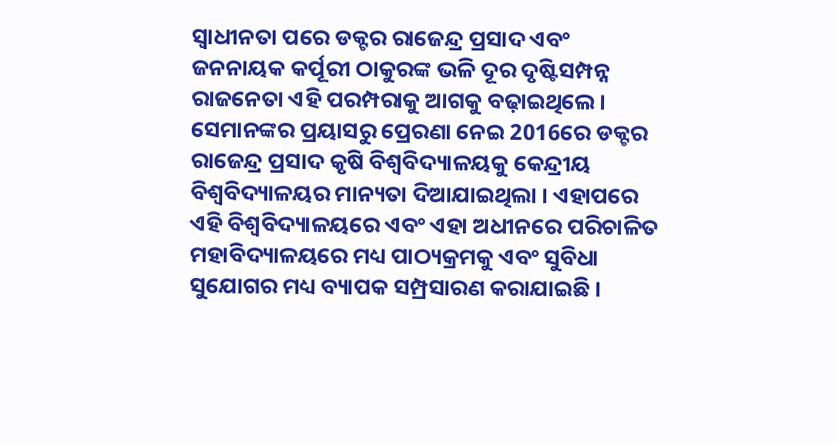ସ୍ୱାଧୀନତା ପରେ ଡକ୍ଟର ରାଜେନ୍ଦ୍ର ପ୍ରସାଦ ଏବଂ ଜନନାୟକ କର୍ପୂରୀ ଠାକୁରଙ୍କ ଭଳି ଦୂର ଦୃଷ୍ଟିସମ୍ପନ୍ନ ରାଜନେତା ଏହି ପରମ୍ପରାକୁ ଆଗକୁ ବଢ଼ାଇଥିଲେ । ସେମାନଙ୍କର ପ୍ରୟାସରୁ ପ୍ରେରଣା ନେଇ 2016ରେ ଡକ୍ଟର ରାଜେନ୍ଦ୍ର ପ୍ରସାଦ କୃଷି ବିଶ୍ୱବିଦ୍ୟାଳୟକୁ କେନ୍ଦ୍ରୀୟ ବିଶ୍ୱବିଦ୍ୟାଳୟର ମାନ୍ୟତା ଦିଆଯାଇଥିଲା । ଏହାପରେ ଏହି ବିଶ୍ୱବିଦ୍ୟାଳୟରେ ଏବଂ ଏହା ଅଧୀନରେ ପରିଚାଳିତ ମହାବିଦ୍ୟାଳୟରେ ମଧ୍ୟ ପାଠ୍ୟକ୍ରମକୁ ଏବଂ ସୁବିଧା ସୁଯୋଗର ମଧ୍ୟ ବ୍ୟାପକ ସମ୍ପ୍ରସାରଣ କରାଯାଇଛି ।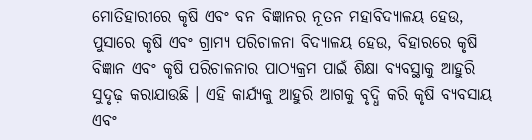ମୋତିହାରୀରେ କୃଷି ଏବଂ ବନ ବିଜ୍ଞାନର ନୂତନ ମହାବିଦ୍ୟାଳୟ ହେଉ, ପୁସାରେ କୃଷି ଏବଂ ଗ୍ରାମ୍ୟ ପରିଚାଳନା ବିଦ୍ୟାଳୟ ହେଉ, ବିହାରରେ କୃଷି ବିଜ୍ଞାନ ଏବଂ କୃଷି ପରିଚାଳନାର ପାଠ୍ୟକ୍ରମ ପାଇଁ ଶିକ୍ଷା ବ୍ୟବସ୍ଥାକୁ ଆହୁରି ସୁଦୃଢ଼ କରାଯାଉଛି । ଏହି କାର୍ଯ୍ୟକୁ ଆହୁରି ଆଗକୁ ବୃଦ୍ଧି କରି କୃଷି ବ୍ୟବସାୟ ଏବଂ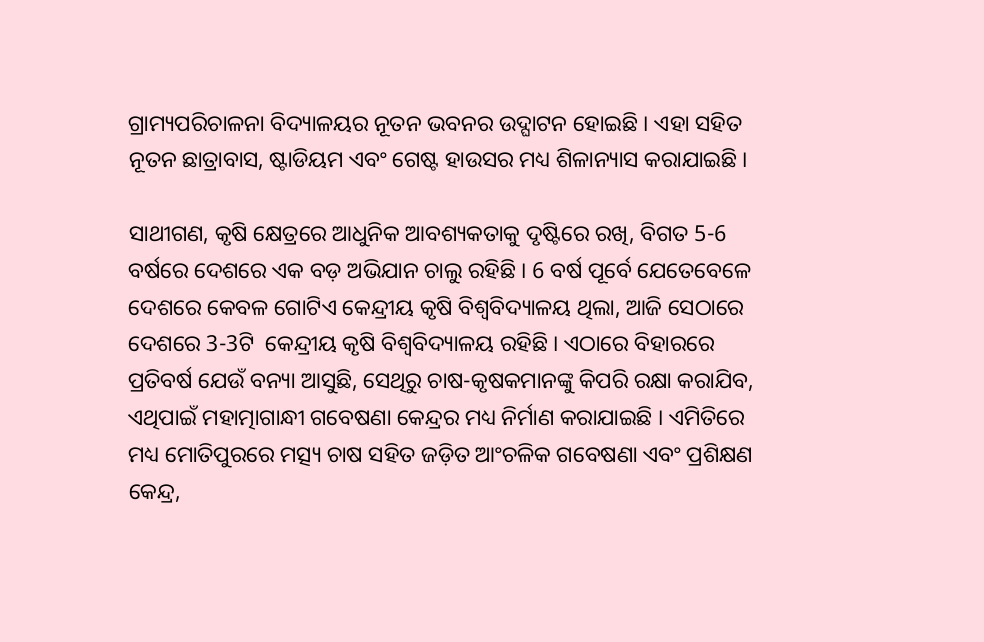ଗ୍ରାମ୍ୟପରିଚାଳନା ବିଦ୍ୟାଳୟର ନୂତନ ଭବନର ଉଦ୍ଘାଟନ ହୋଇଛି । ଏହା ସହିତ ନୂତନ ଛାତ୍ରାବାସ, ଷ୍ଟାଡିୟମ ଏବଂ ଗେଷ୍ଟ ହାଉସର ମଧ୍ୟ ଶିଳାନ୍ୟାସ କରାଯାଇଛି ।

ସାଥୀଗଣ, କୃଷି କ୍ଷେତ୍ରରେ ଆଧୁନିକ ଆବଶ୍ୟକତାକୁ ଦୃଷ୍ଟିରେ ରଖି, ବିଗତ 5-6 ବର୍ଷରେ ଦେଶରେ ଏକ ବଡ଼ ଅଭିଯାନ ଚାଲୁ ରହିଛି । 6 ବର୍ଷ ପୂର୍ବେ ଯେତେବେଳେ ଦେଶରେ କେବଳ ଗୋଟିଏ କେନ୍ଦ୍ରୀୟ କୃଷି ବିଶ୍ୱବିଦ୍ୟାଳୟ ଥିଲା, ଆଜି ସେଠାରେ ଦେଶରେ 3-3ଟି  କେନ୍ଦ୍ରୀୟ କୃଷି ବିଶ୍ୱବିଦ୍ୟାଳୟ ରହିଛି । ଏଠାରେ ବିହାରରେ ପ୍ରତିବର୍ଷ ଯେଉଁ ବନ୍ୟା ଆସୁଛି, ସେଥିରୁ ଚାଷ-କୃଷକମାନଙ୍କୁ କିପରି ରକ୍ଷା କରାଯିବ, ଏଥିପାଇଁ ମହାତ୍ମାଗାନ୍ଧୀ ଗବେଷଣା କେନ୍ଦ୍ରର ମଧ୍ୟ ନିର୍ମାଣ କରାଯାଇଛି । ଏମିତିରେ ମଧ୍ୟ ମୋତିପୁରରେ ମତ୍ସ୍ୟ ଚାଷ ସହିତ ଜଡ଼ିତ ଆଂଚଳିକ ଗବେଷଣା ଏବଂ ପ୍ରଶିକ୍ଷଣ କେନ୍ଦ୍ର,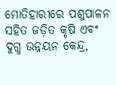ମୋତିହାରୀରେ ପଶୁପାଳନ ସହିତ ଜଡ଼ିତ କୃଷି ଏବଂ ଦୁଗ୍ଧ ଉନ୍ନୟନ କେନ୍ଦ୍ର,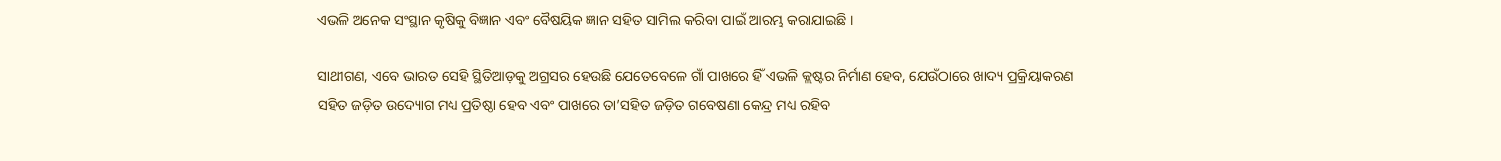ଏଭଳି ଅନେକ ସଂସ୍ଥାନ କୃଷିକୁ ବିଜ୍ଞାନ ଏବଂ ବୈଷୟିକ ଜ୍ଞାନ ସହିତ ସାମିଲ କରିବା ପାଇଁ ଆରମ୍ଭ କରାଯାଇଛି ।

ସାଥୀଗଣ, ଏବେ ଭାରତ ସେହି ସ୍ଥିତିଆଡ଼କୁ ଅଗ୍ରସର ହେଉଛି ଯେତେବେଳେ ଗାଁ ପାଖରେ ହିଁ ଏଭଳି କ୍ଲଷ୍ଟର ନିର୍ମାଣ ହେବ, ଯେଉଁଠାରେ ଖାଦ୍ୟ ପ୍ରକ୍ରିୟାକରଣ ସହିତ ଜଡ଼ିତ ଉଦ୍ୟୋଗ ମଧ୍ୟ ପ୍ରତିଷ୍ଠା ହେବ ଏବଂ ପାଖରେ ତା’ସହିତ ଜଡ଼ିତ ଗବେଷଣା କେନ୍ଦ୍ର ମଧ୍ୟ ରହିବ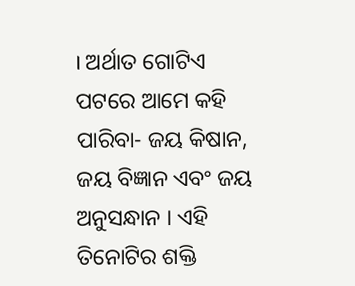। ଅର୍ଥାତ ଗୋଟିଏ ପଟରେ ଆମେ କହି ପାରିବା- ଜୟ କିଷାନ, ଜୟ ବିଜ୍ଞାନ ଏବଂ ଜୟ ଅନୁସନ୍ଧାନ । ଏହି ତିନୋଟିର ଶକ୍ତି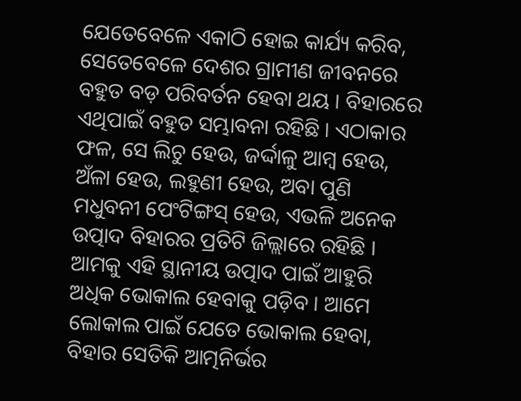ଯେତେବେଳେ ଏକାଠି ହୋଇ କାର୍ଯ୍ୟ କରିବ, ସେତେବେଳେ ଦେଶର ଗ୍ରାମୀଣ ଜୀବନରେ ବହୁତ ବଡ଼ ପରିବର୍ତନ ହେବା ଥୟ । ବିହାରରେ ଏଥିପାଇଁ ବହୁତ ସମ୍ଭାବନା ରହିଛି । ଏଠାକାର ଫଳ, ସେ ଲିଚୁ ହେଉ, ଜର୍ଦ୍ଦାଳୁ ଆମ୍ବ ହେଉ, ଅଁଳା ହେଉ, ଲହୁଣୀ ହେଉ, ଅବା ପୁଣି ମଧୁବନୀ ପେଂଟିଙ୍ଗସ୍ ହେଉ, ଏଭଳି ଅନେକ ଉତ୍ପାଦ ବିହାରର ପ୍ରତିଟି ଜିଲ୍ଲାରେ ରହିଛି । ଆମକୁ ଏହି ସ୍ଥାନୀୟ ଉତ୍ପାଦ ପାଇଁ ଆହୁରି ଅଧିକ ଭୋକାଲ ହେବାକୁ ପଡ଼ିବ । ଆମେ ଲୋକାଲ ପାଇଁ ଯେତେ ଭୋକାଲ ହେବା, ବିହାର ସେତିକି ଆତ୍ମନିର୍ଭର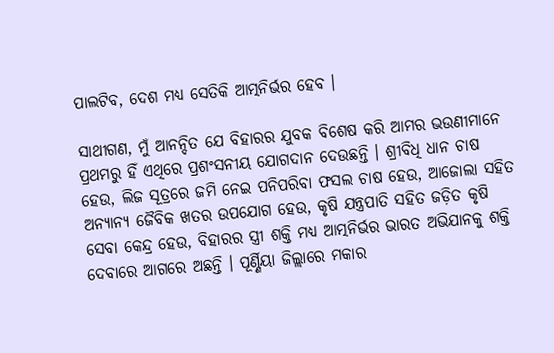ପାଲଟିବ, ଦେଶ ମଧ୍ୟ ସେତିକି ଆତ୍ମନିର୍ଭର ହେବ ।

ସାଥୀଗଣ, ମୁଁ ଆନନ୍ଦିତ ଯେ ବିହାରର ଯୁବକ ବିଶେଷ କରି ଆମର ଭଉଣୀମାନେ ପ୍ରଥମରୁ ହିଁ ଏଥିରେ ପ୍ରଶଂସନୀୟ ଯୋଗଦାନ ଦେଉଛନ୍ତି । ଶ୍ରୀବିଧି ଧାନ ଚାଷ ହେଉ, ଲିଜ ସୂତ୍ରରେ ଜମି ନେଇ ପନିପରିବା ଫସଲ ଚାଷ ହେଉ, ଆଜୋଲା ସହିତ ଅନ୍ୟାନ୍ୟ ଜୈବିକ ଖତର ଉପଯୋଗ ହେଉ, କୃଷି ଯନ୍ତ୍ରପାତି ସହିତ ଜଡ଼ିତ କୃଷି ସେବା କେନ୍ଦ୍ର ହେଉ, ବିହାରର ସ୍ତ୍ରୀ ଶକ୍ତି ମଧ୍ୟ ଆତ୍ମନିର୍ଭର ଭାରତ ଅଭିଯାନକୁ ଶକ୍ତି ଦେବାରେ ଆଗରେ ଅଛନ୍ତି । ପୂର୍ଣ୍ଣିୟା ଜିଲ୍ଲାରେ ମକାର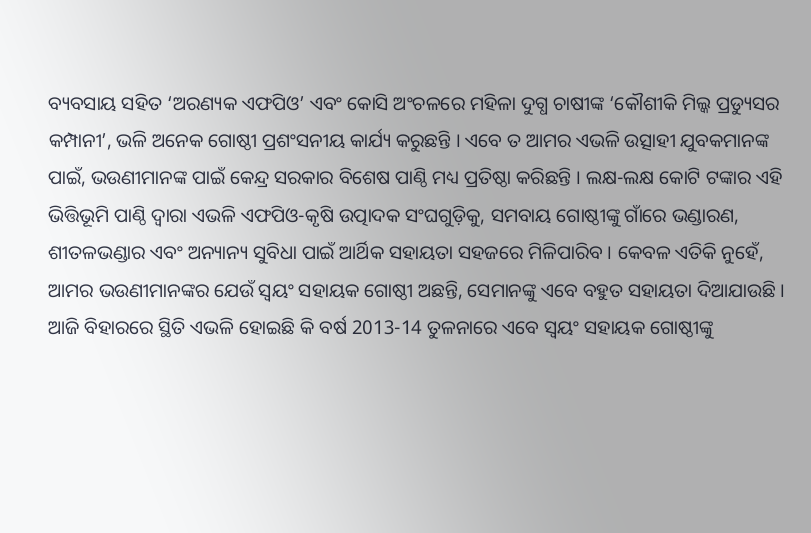ବ୍ୟବସାୟ ସହିତ ‘ଅରଣ୍ୟକ ଏଫପିଓ’ ଏବଂ କୋସି ଅଂଚଳରେ ମହିଳା ଦୁଗ୍ଧ ଚାଷୀଙ୍କ ‘କୌଶୀକି ମିଲ୍କ ପ୍ରଡ୍ୟୁସର କମ୍ପାନୀ’, ଭଳି ଅନେକ ଗୋଷ୍ଠୀ ପ୍ରଶଂସନୀୟ କାର୍ଯ୍ୟ କରୁଛନ୍ତି । ଏବେ ତ ଆମର ଏଭଳି ଉତ୍ସାହୀ ଯୁବକମାନଙ୍କ ପାଇଁ, ଭଉଣୀମାନଙ୍କ ପାଇଁ କେନ୍ଦ୍ର ସରକାର ବିଶେଷ ପାଣ୍ଠି ମଧ୍ୟ ପ୍ରତିଷ୍ଠା କରିଛନ୍ତି । ଲକ୍ଷ-ଲକ୍ଷ କୋଟି ଟଙ୍କାର ଏହି ଭିତ୍ତିଭୂମି ପାଣ୍ଠି ଦ୍ୱାରା ଏଭଳି ଏଫପିଓ-କୃଷି ଉତ୍ପାଦକ ସଂଘଗୁଡ଼ିକୁ, ସମବାୟ ଗୋଷ୍ଠୀଙ୍କୁ ଗାଁରେ ଭଣ୍ଡାରଣ, ଶୀତଳଭଣ୍ଡାର ଏବଂ ଅନ୍ୟାନ୍ୟ ସୁବିଧା ପାଇଁ ଆର୍ଥିକ ସହାୟତା ସହଜରେ ମିଳିପାରିବ । କେବଳ ଏତିକି ନୁହେଁ, ଆମର ଭଉଣୀମାନଙ୍କର ଯେଉଁ ସ୍ୱୟଂ ସହାୟକ ଗୋଷ୍ଠୀ ଅଛନ୍ତି, ସେମାନଙ୍କୁ ଏବେ ବହୁତ ସହାୟତା ଦିଆଯାଉଛି । ଆଜି ବିହାରରେ ସ୍ଥିତି ଏଭଳି ହୋଇଛି କି ବର୍ଷ 2013-14 ତୁଳନାରେ ଏବେ ସ୍ୱୟଂ ସହାୟକ ଗୋଷ୍ଠୀଙ୍କୁ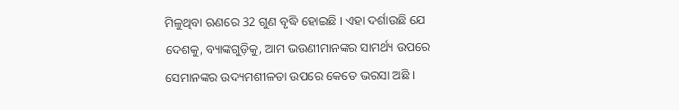ମିଳୁଥିବା ଋଣରେ 32 ଗୁଣ ବୃଦ୍ଧି ହୋଇଛି । ଏହା ଦର୍ଶାଉଛି ଯେ ଦେଶକୁ, ବ୍ୟାଙ୍କଗୁଡ଼ିକୁ, ଆମ ଭଉଣୀମାନଙ୍କର ସାମର୍ଥ୍ୟ ଉପରେ ସେମାନଙ୍କର ଉଦ୍ୟମଶୀଳତା ଉପରେ କେତେ ଭରସା ଅଛି ।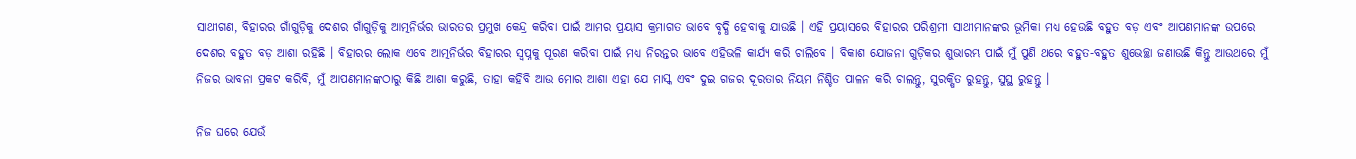ସାଥୀଗଣ, ବିହାରର ଗାଁଗୁଡ଼ିକୁ ଦେଶର ଗାଁଗୁଡ଼ିକୁ ଆତ୍ମନିର୍ଭର ଭାରତର ପ୍ରମୁଖ କେନ୍ଦ୍ର କରିବା ପାଇଁ ଆମର ପ୍ରୟାସ କ୍ରମାଗତ ଭାବେ ବୃଦ୍ଧି ହେବାକୁ ଯାଉଛି । ଏହି ପ୍ରୟାସରେ ବିହାରର ପରିଶ୍ରମୀ ସାଥୀମାନଙ୍କର ଭୂମିକା ମଧ୍ୟ ହେଉଛି ବହୁତ ବଡ଼ ଏବଂ ଆପଣମାନଙ୍କ ଉପରେ ଦେଶର ବହୁତ ବଡ଼ ଆଶା ରହିଛି । ବିହାରର ଲୋକ ଏବେ ଆତ୍ମନିର୍ଭର ବିହାରର ସ୍ୱପ୍ନକୁ ପୂରଣ କରିବା ପାଇଁ ମଧ୍ୟ ନିରନ୍ତର ଭାବେ ଏହିଭଳି କାର୍ଯ୍ୟ କରି ଚାଲିବେ । ବିକାଶ ଯୋଜନା ଗୁଡ଼ିକର ଶୁଭାରମ୍ଭ ପାଇଁ ମୁଁ ପୁଣି ଥରେ ବହୁତ-ବହୁତ ଶୁଭେଚ୍ଛା ଜଣାଉଛି କିନ୍ତୁ ଆଉଥରେ ମୁଁ ନିଜର ଭାବନା ପ୍ରକଟ କରିବି, ମୁଁ ଆପଣମାନଙ୍କଠାରୁ କିଛି ଆଶା କରୁଛି, ତାହା କହିବି ଆଉ ମୋର ଆଶା ଏହା ଯେ ମାସ୍କ ଏବଂ ଦୁଇ ଗଜର ଦୂରତାର ନିୟମ ନିଶ୍ଚିତ ପାଳନ କରି ଚାଲନ୍ତୁ, ସୁରକ୍ଷିତ ରୁହନ୍ତୁ, ସୁସ୍ଥ ରୁହନ୍ତୁ ।

ନିଜ ଘରେ ଯେଉଁ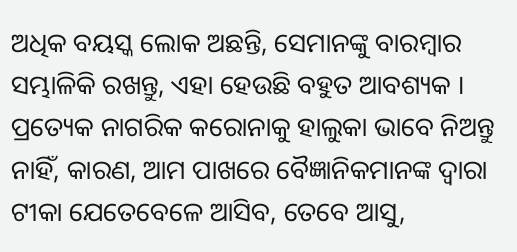ଅଧିକ ବୟସ୍କ ଲୋକ ଅଛନ୍ତି, ସେମାନଙ୍କୁ ବାରମ୍ବାର ସମ୍ଭାଳିକି ରଖନ୍ତୁ, ଏହା ହେଉଛି ବହୁତ ଆବଶ୍ୟକ । ପ୍ରତ୍ୟେକ ନାଗରିକ କରୋନାକୁ ହାଲୁକା ଭାବେ ନିଅନ୍ତୁ ନାହିଁ, କାରଣ, ଆମ ପାଖରେ ବୈଜ୍ଞାନିକମାନଙ୍କ ଦ୍ୱାରା ଟୀକା ଯେତେବେଳେ ଆସିବ, ତେବେ ଆସୁ,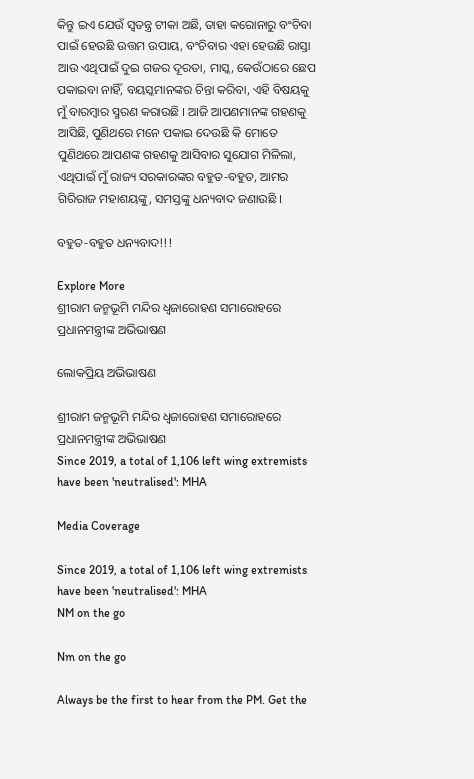କିନ୍ତୁ ଇଏ ଯେଉଁ ସ୍ୱତନ୍ତ୍ର ଟୀକା ଅଛି, ତାହା କରୋନାରୁ ବଂଚିବା ପାଇଁ ହେଉଛି ଉତ୍ତମ ଉପାୟ, ବଂଚିବାର ଏହା ହେଉଛି ରାସ୍ତା ଆଉ ଏଥିପାଇଁ ଦୁଇ ଗଜର ଦୂରତା, ମାସ୍କ, କେଉଁଠାରେ ଛେପ ପକାଇବା ନାହିଁ, ବୟସ୍କମାନଙ୍କର ଚିନ୍ତା କରିବା, ଏହି ବିଷୟକୁ ମୁଁ ବାରମ୍ବାର ସ୍ମରଣ କରାଉଛି । ଆଜି ଆପଣମାନଙ୍କ ଗହଣକୁ ଆସିଛି, ପୁଣିଥରେ ମନେ ପକାଇ ଦେଉଛି କି ମୋତେ ପୁଣିଥରେ ଆପଣଙ୍କ ଗହଣକୁ ଆସିବାର ସୁଯୋଗ ମିଳିଲା, ଏଥିପାଇଁ ମୁଁ ରାଜ୍ୟ ସରକାରଙ୍କର ବହୁତ-ବହୁତ, ଆମର ଗିରିରାଜ ମହାଶୟଙ୍କୁ, ସମସ୍ତଙ୍କୁ ଧନ୍ୟବାଦ ଜଣାଉଛି ।

ବହୁତ-ବହୁତ ଧନ୍ୟବାଦ!!!

Explore More
ଶ୍ରୀରାମ ଜନ୍ମଭୂମି ମନ୍ଦିର ଧ୍ଵଜାରୋହଣ ସମାରୋହରେ ପ୍ରଧାନମନ୍ତ୍ରୀଙ୍କ ଅଭିଭାଷଣ

ଲୋକପ୍ରିୟ ଅଭିଭାଷଣ

ଶ୍ରୀରାମ ଜନ୍ମଭୂମି ମନ୍ଦିର ଧ୍ଵଜାରୋହଣ ସମାରୋହରେ ପ୍ରଧାନମନ୍ତ୍ରୀଙ୍କ ଅଭିଭାଷଣ
Since 2019, a total of 1,106 left wing extremists have been 'neutralised': MHA

Media Coverage

Since 2019, a total of 1,106 left wing extremists have been 'neutralised': MHA
NM on the go

Nm on the go

Always be the first to hear from the PM. Get the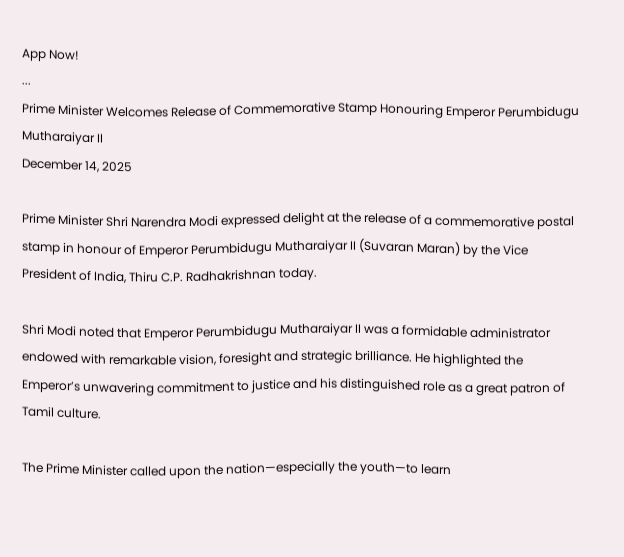App Now!
...
Prime Minister Welcomes Release of Commemorative Stamp Honouring Emperor Perumbidugu Mutharaiyar II
December 14, 2025

Prime Minister Shri Narendra Modi expressed delight at the release of a commemorative postal stamp in honour of Emperor Perumbidugu Mutharaiyar II (Suvaran Maran) by the Vice President of India, Thiru C.P. Radhakrishnan today.

Shri Modi noted that Emperor Perumbidugu Mutharaiyar II was a formidable administrator endowed with remarkable vision, foresight and strategic brilliance. He highlighted the Emperor’s unwavering commitment to justice and his distinguished role as a great patron of Tamil culture.

The Prime Minister called upon the nation—especially the youth—to learn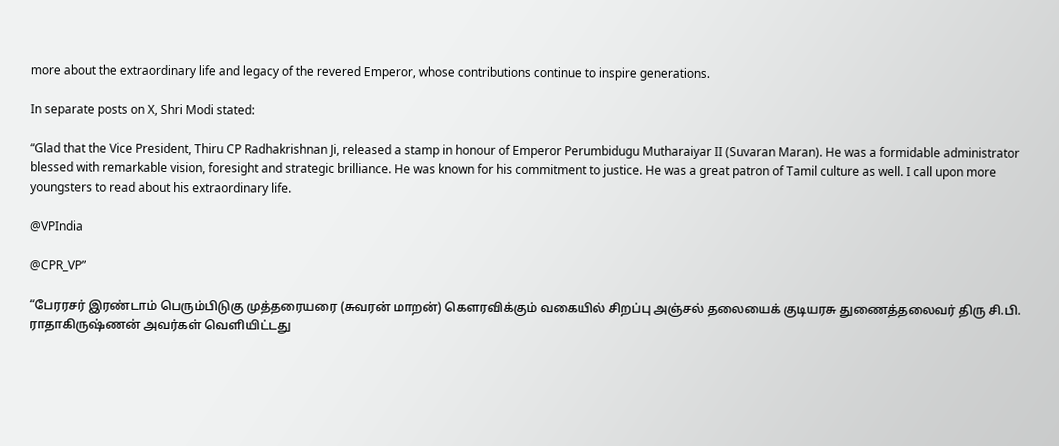more about the extraordinary life and legacy of the revered Emperor, whose contributions continue to inspire generations.

In separate posts on X, Shri Modi stated:

“Glad that the Vice President, Thiru CP Radhakrishnan Ji, released a stamp in honour of Emperor Perumbidugu Mutharaiyar II (Suvaran Maran). He was a formidable administrator blessed with remarkable vision, foresight and strategic brilliance. He was known for his commitment to justice. He was a great patron of Tamil culture as well. I call upon more youngsters to read about his extraordinary life.

@VPIndia

@CPR_VP”

“பேரரசர் இரண்டாம் பெரும்பிடுகு முத்தரையரை (சுவரன் மாறன்) கௌரவிக்கும் வகையில் சிறப்பு அஞ்சல் தலையைக் குடியரசு துணைத்தலைவர் திரு சி.பி. ராதாகிருஷ்ணன் அவர்கள் வெளியிட்டது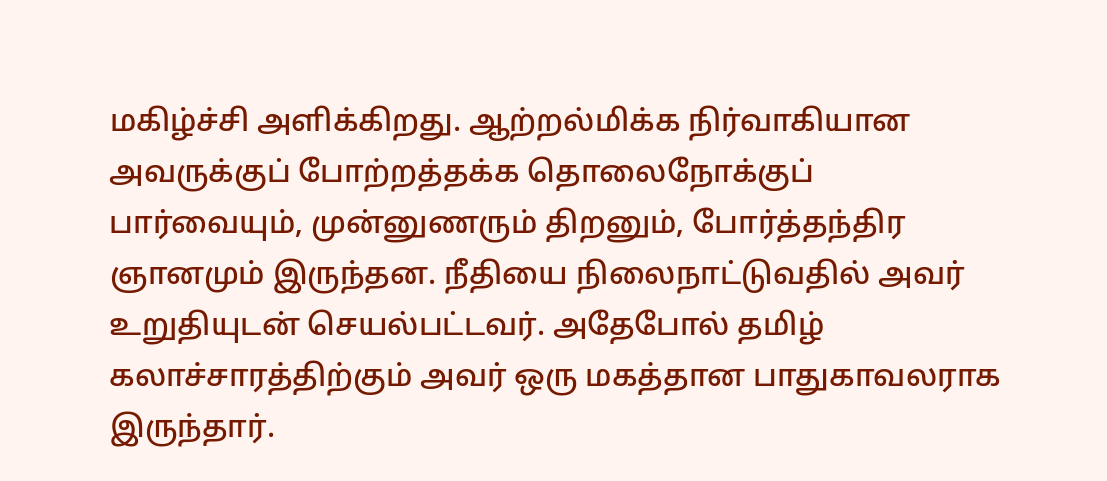மகிழ்ச்சி அளிக்கிறது. ஆற்றல்மிக்க நிர்வாகியான அவருக்குப் போற்றத்தக்க தொலைநோக்குப் பார்வையும், முன்னுணரும் திறனும், போர்த்தந்திர ஞானமும் இருந்தன. நீதியை நிலைநாட்டுவதில் அவர் உறுதியுடன் செயல்பட்டவர். அதேபோல் தமிழ் கலாச்சாரத்திற்கும் அவர் ஒரு மகத்தான பாதுகாவலராக இருந்தார்.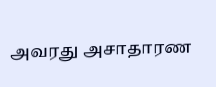அவரது அசாதாரண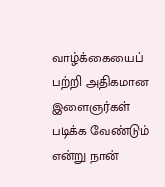வாழ்க்கையைப் பற்றி அதிகமான இளைஞர்கள் படிக்க வேண்டும் என்று நான்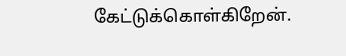கேட்டுக்கொள்கிறேன்.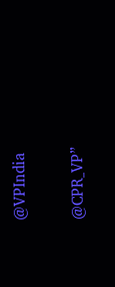@VPIndia

@CPR_VP”